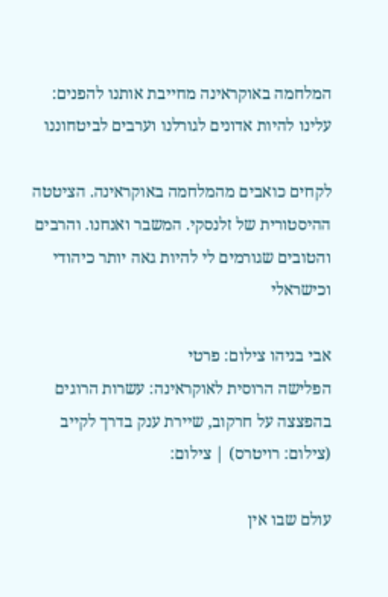המלחמה באוקראינה מחייבת אותנו להפנים: עלינו להיות אדונים לגורלנו וערבים לביטחוננו

לקחים כואבים מהמלחמה באוקראינה. הציטטה ההיסטורית של זלנסקי. המשבר ואנחנו. והרבים והטובים שגורמים לי להיות גאה יותר כיהודי וכישראלי

אבי בניהו צילום: פרטי
הפלישה הרוסית לאוקראינה: עשרות הרוגים בהפצצה על חרקוב, שיירת ענק בדרך לקייב (צילום: רויטרס) | צילום:

עולם שבו אין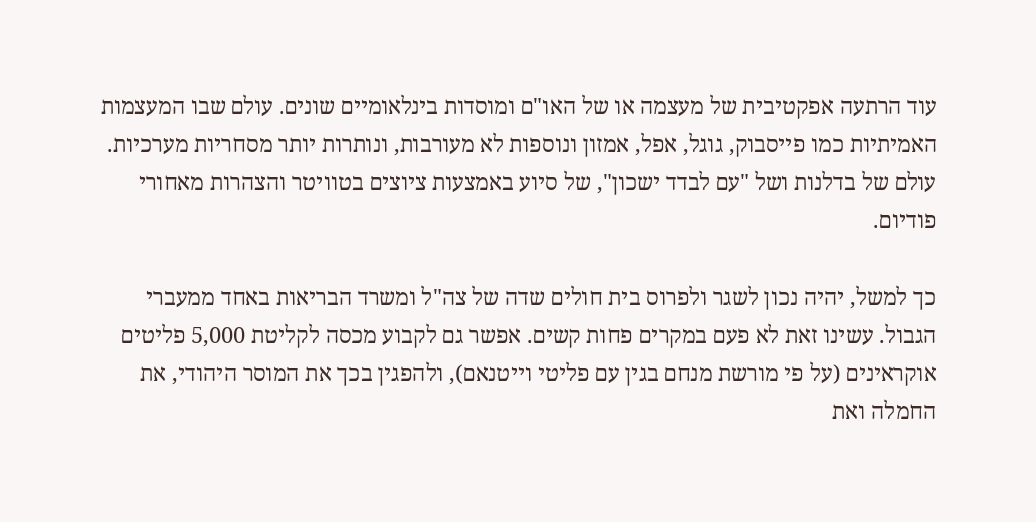עוד הרתעה אפקטיבית של מעצמה או של האו"ם ומוסדות בינלאומיים שונים. עולם שבו המעצמות האמיתיות כמו פייסבוק, גוגל, אפל, אמזון ונוספות לא מעורבות, ונותרות יותר מסחריות מערכיות. עולם של בדלנות ושל "עם לבדד ישכון", של סיוע באמצעות ציוצים בטוויטר והצהרות מאחורי פודיום.

כך למשל, יהיה נכון לשגר ולפרוס בית חולים שדה של צה"ל ומשרד הבריאות באחד ממעברי הגבול. עשינו זאת לא פעם במקרים פחות קשים. אפשר גם לקבוע מכסה לקליטת 5,000 פליטים אוקראינים (על פי מורשת מנחם בגין עם פליטי וייטנאם), ולהפגין בכך את המוסר היהודי, את החמלה ואת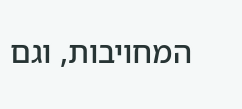המחויבות, וגם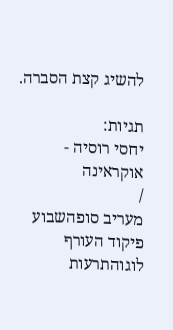להשיג קצת הסברה.

תגיות:
יחסי רוסיה - אוקראינה
/
מעריב סופהשבוע
פיקוד העורף לוגוהתרעות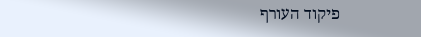פיקוד העורף